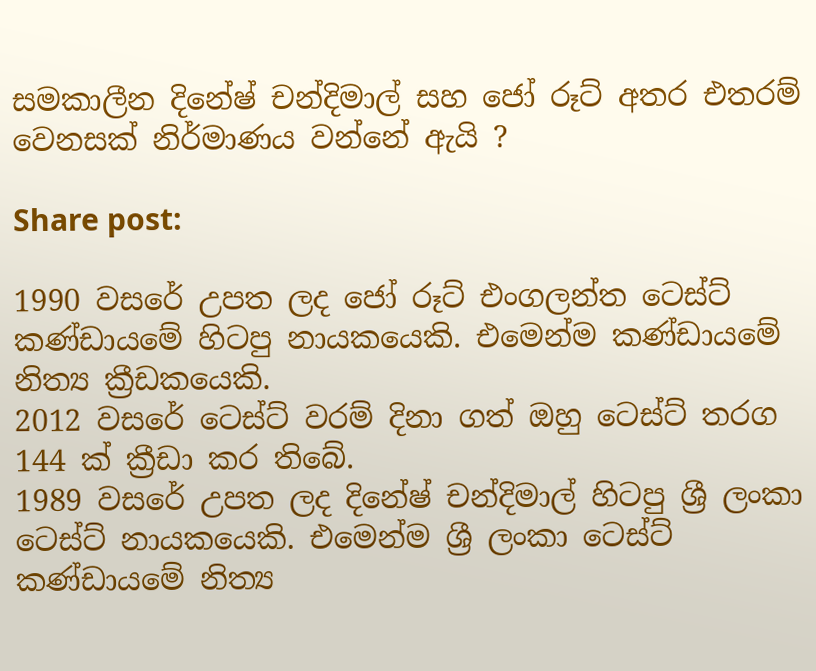සමකාලීන දිනේෂ් චන්දිමාල් සහ ජෝ රූට් අතර එතරම් වෙනසක් නිර්මාණය වන්නේ ඇයි ?

Share post:

1990 වසරේ උපත ලද ජෝ රූට් එංගලන්ත ටෙස්ට් කණ්ඩායමේ හිටපු නායකයෙකි. එමෙන්ම කණ්ඩායමේ නිත්‍ය ක්‍රීඩකයෙකි.
2012 වසරේ ටෙස්ට් වරම් දිනා ගත් ඔහු ටෙස්ට් තරග 144 ක් ක්‍රීඩා කර තිබේ.
1989 වසරේ උපත ලද දිනේෂ් චන්දිමාල් හිටපු ශ්‍රී ලංකා ටෙස්ට් නායකයෙකි. එමෙන්ම ශ්‍රී ලංකා ටෙස්ට් කණ්ඩායමේ නිත්‍ය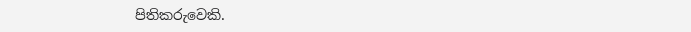පිතිකරුවෙකි.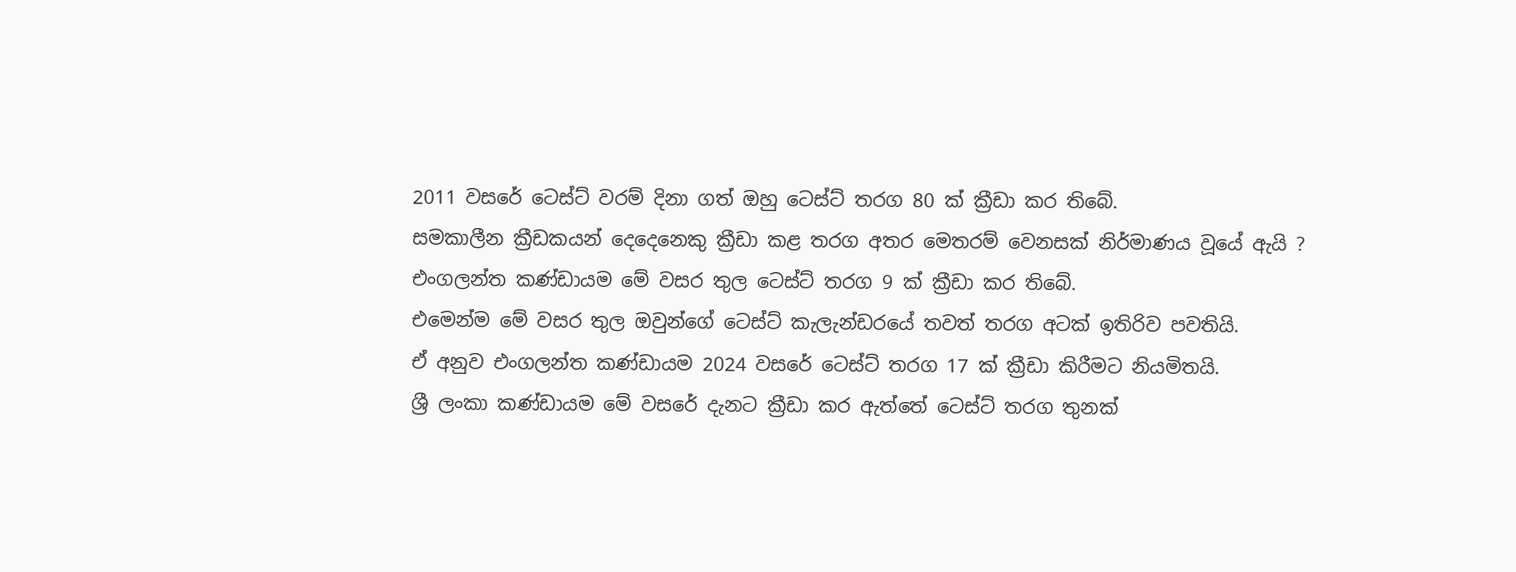2011 වසරේ ටෙස්ට් වරම් දිනා ගත් ඔහු ටෙස්ට් තරග 80 ක් ක්‍රීඩා කර තිබේ.
සමකාලීන ක්‍රීඩකයන් දෙදෙනෙකු ක්‍රීඩා කළ තරග අතර මෙතරම් වෙනසක් නිර්මාණය වූයේ ඇයි ?
එංගලන්ත කණ්ඩායම මේ වසර තුල ටෙස්ට් තරග 9 ක් ක්‍රීඩා කර තිබේ.
එමෙන්ම මේ වසර තුල ඔවුන්ගේ ටෙස්ට් කැලැන්ඩරයේ තවත් තරග අටක් ඉතිරිව පවතියි.
ඒ අනුව එංගලන්ත කණ්ඩායම 2024 වසරේ ටෙස්ට් තරග 17 ක් ක්‍රීඩා කිරීමට නියමිතයි.
ශ්‍රී ලංකා කණ්ඩායම මේ වසරේ දැනට ක්‍රීඩා කර ඇත්තේ ටෙස්ට් තරග තුනක්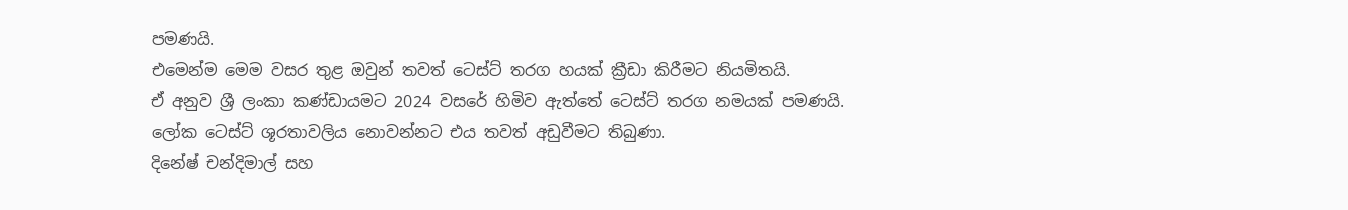පමණයි.
එමෙන්ම මෙම වසර තුළ ඔවුන් තවත් ටෙස්ට් තරග හයක් ක්‍රීඩා කිරීමට නියමිතයි.
ඒ අනුව ශ්‍රී ලංකා කණ්ඩායමට 2024 වසරේ හිමිව ඇත්තේ ටෙස්ට් තරග නමයක් පමණයි.
ලෝක ටෙස්ට් ශූරතාවලිය නොවන්නට එය තවත් අඩුවීමට තිබුණා.
දිනේෂ් චන්දිමාල් සහ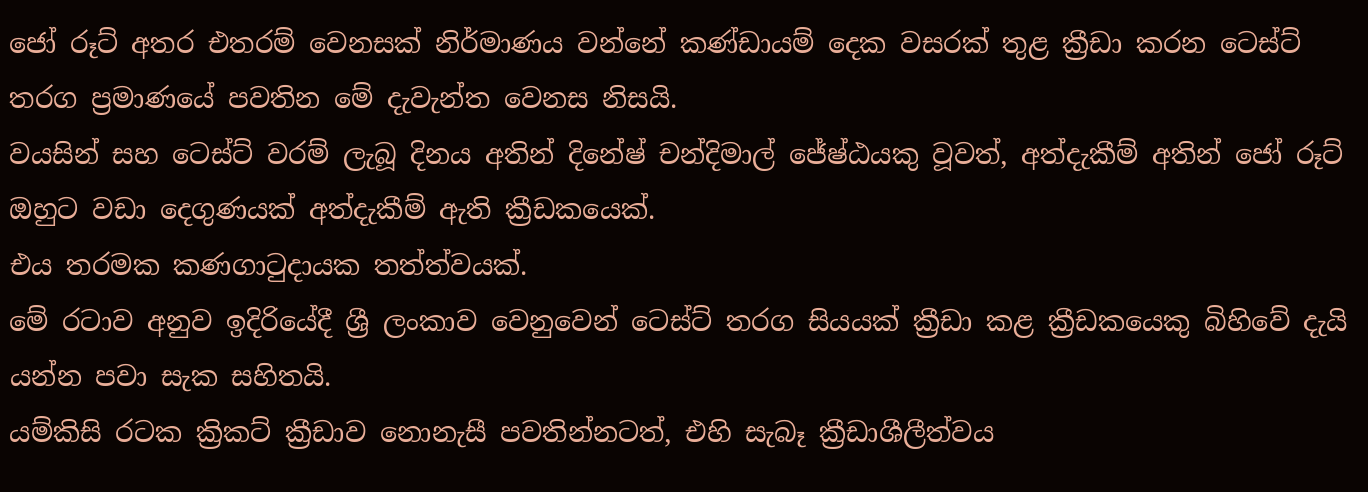ජෝ රූට් අතර එතරම් වෙනසක් නිර්මාණය වන්නේ කණ්ඩායම් දෙක වසරක් තුළ ක්‍රීඩා කරන ටෙස්ට් තරග ප්‍රමාණයේ පවතින මේ දැවැන්ත වෙනස නිසයි.
වයසින් සහ ටෙස්ට් වරම් ලැබූ දිනය අතින් දිනේෂ් චන්දිමාල් ජේෂ්ඨයකු වූවත්, අත්දැකීම් අතින් ජෝ රූට් ඔහුට වඩා දෙගුණයක් අත්දැකීම් ඇති ක්‍රීඩකයෙක්.
එය තරමක කණගාටුදායක තත්ත්වයක්.
මේ රටාව අනුව ඉදිරියේදී ශ්‍රී ලංකාව වෙනුවෙන් ටෙස්ට් තරග සියයක් ක්‍රීඩා කළ ක්‍රීඩකයෙකු බිහිවේ දැයි යන්න පවා සැක සහිතයි.
යම්කිසි රටක ක්‍රිකට් ක්‍රීඩාව නොනැසී පවතින්නටත්, එහි සැබෑ ක්‍රීඩාශීලීත්වය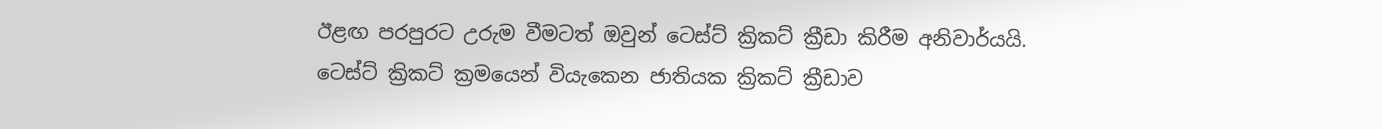ඊළඟ පරපුරට උරුම වීමටත් ඔවුන් ටෙස්ට් ක්‍රිකට් ක්‍රීඩා කිරීම අනිවාර්යයි.
ටෙස්ට් ක්‍රිකට් ක්‍රමයෙන් වියැකෙන ජාතියක ක්‍රිකට් ක්‍රීඩාව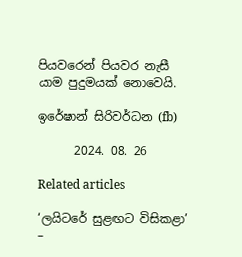පියවරෙන් පියවර නැසී යාම පුදුමයක් නොවෙයි.

ඉරේෂාන් සිරිවර්ධන (fb)

      2024. 08. 26

Related articles

‘ලයිටරේ සුළඟට විසිකළා’ –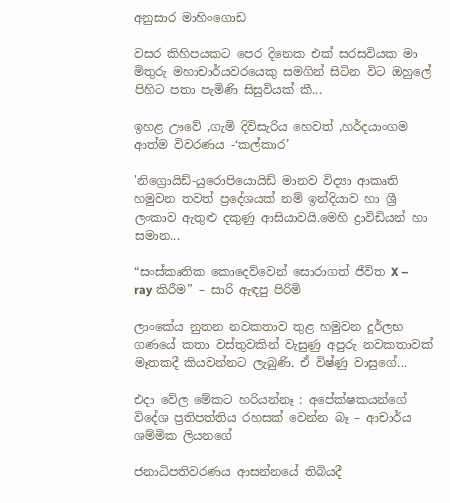අනුසාර මාහිංගොඩ

වසර කිහිපයකට පෙර දිනෙක එක් සරසවියක මා මිතුරු මහාචාර්යවරයෙකු සමගින් සිටින විට ඔහුලේ පිහිට පතා පැමිණි සිසුවියක් කී...

ඉහළ ඌවේ ,ගැමි දිවිසැරිය හෙවත් ,හර්දයාංගම ආත්ම විවරණය -‘කල්කාර’

'නිග්‍රොයිඩ්-යුරොපියොයිඩ් මානව විද්‍යා ආකෘති හමුවන තවත් ප්‍රදේශයක් නම් ඉන්දියාව හා ශ්‍රී ලංකාව ඇතුළු දකුණු ආසියාවයි.මෙහි ද්‍රාවිඩියන් හා සමාන...

“සංස්කෘතික කොදෙව්වෙන් සොරාගත් ජීවිත X – ray කිරීම” – සාරි ඇඳපු පිරිමි

ලාංකේය නුතන නවකතාව තුළ හමුවන දුර්ලභ ගණයේ කතා වස්තුවකින් වැසුණු අපුරු නවකතාවක් මෑතකදී කියවන්නට ලැබුණි. ඒ විෂ්ණු වාසුගේ...

එදා වේල මේකට හරියන්නෑ : අපේක්ෂකයන්ගේ විදේශ ප්‍රතිපත්තිය රහසක් වෙන්න බෑ – ආචාර්ය ශම්මික ලියනගේ

ජනාධිපතිවරණය ආසන්නයේ තිබියදී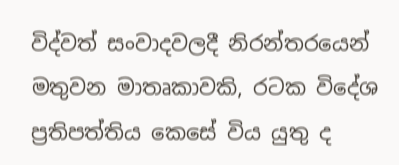විද්වත් සංවාදවලදී නිරන්තරයෙන් මතුවන මාතෘකාවකි, රටක විදේශ ප්‍රතිපත්තිය කෙසේ විය යුතු ද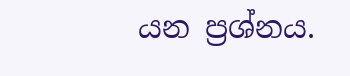යන ප්‍රශ්නය.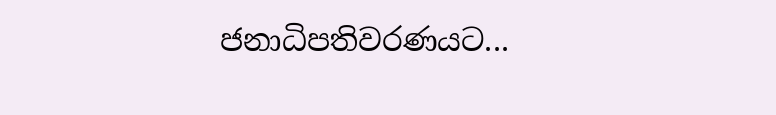ජනාධිපතිවරණයට...